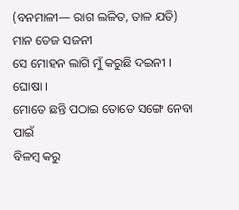(ବନମାଳୀ— ରାଗ ଲଳିତ, ତାଳ ଯତି)
ମାନ ତେଜ ସଜନୀ
ସେ ମୋହନ ଲାଗି ମୁଁ କରୁଛି ଦଇନୀ । ଘୋଷା ।
ମୋତେ ଛନ୍ତି ପଠାଇ ତୋତେ ସଙ୍ଗେ ନେବା ପାଇଁ
ବିଳମ୍ବ କରୁ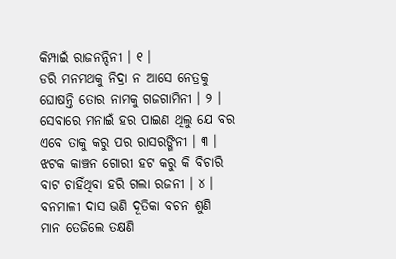କିମ୍ପାଇଁ ରାଜନନ୍ଦିନୀ । ୧ ।
ଡରି ମନମଥକୁ ନିଦ୍ରା ନ ଆସେ ନେତ୍ରକୁ
ଘୋଷନ୍ତି ତୋର ନାମକୁ ଗଜଗାମିନୀ । ୨ ।
ସେବାରେ ମନାଇଁ ହର ପାଇଣ ଥିଲୁ ଯେ ବର
ଏବେ ତାକୁ କରୁ ପର ରାସରଙ୍ଗିନୀ । ୩ ।
ଝଟକ କାଞ୍ଚନ ଗୋରୀ ହଟ କରୁ କି ବିଚାରି
ବାଟ ଚାହିଁଥିବା ହରି ଗଲା ରଜନୀ । ୪ ।
ବନମାଳୀ ଦାସ ଭଣି ଦୂତିକା ବଚନ ଶୁଣି
ମାନ ତେଜିଲେ ତକ୍ଷଣି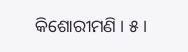କିଶୋରୀମଣି । ୫ ।